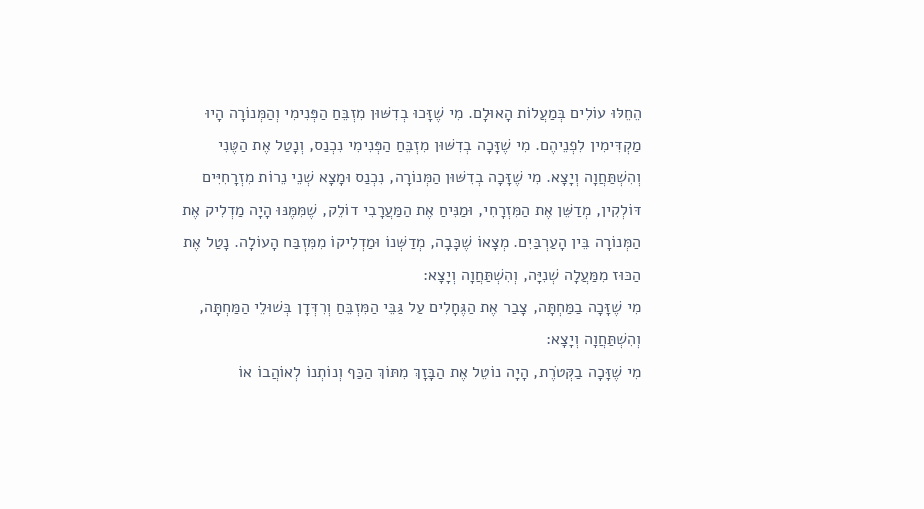הֵחֵלּוּ עוֹלִים בְּמַעֲלוֹת הָאוּלָם. מִי שֶׁזָּכוּ בְדִשּׁוּן מִזְבֵּחַ הַפְּנִימִי וְהַמְּנוֹרָה הָיוּ מַקְדִּימִין לִפְנֵיהֶם. מִי שֶׁזָּכָה בְדִשּׁוּן מִזְבֵּחַ הַפְּנִימִי נִכְנַס, וְנָטַל אֶת הַטֶּנִי וְהִשְׁתַּחֲוָה וְיָצָא. מִי שֶׁזָּכָה בְדִשּׁוּן הַמְּנוֹרָה, נִכְנַס וּמָצָא שְׁנֵי נֵרוֹת מִזְרָחִיִּים דּוֹלְקִין, מְדַשֵּׁן אֶת הַמִּזְרָחִי, וּמַנִּיחַ אֶת הַמַּעֲרָבִי דוֹלֵק, שֶׁמִּמֶּנּוּ הָיָה מַדְלִיק אֶת הַמְּנוֹרָה בֵּין הָעַרְבַּיִם. מְצָאוֹ שֶׁכָּבָה, מְדַשְּׁנוֹ וּמַדְלִיקוֹ מִמִּזְבַּח הָעוֹלָה. נָטַל אֶת הַכּוּז מִמַּעֲלָה שְׁנִיָּה, וְהִשְׁתַּחֲוָה וְיָצָא:
מִי שֶׁזָּכָה בַמַּחְתָּה, צָבַר אֶת הַגֶּחָלִים עַל גַּבֵּי הַמִּזְבֵּחַ וְרִדְּדָן בְּשׁוּלֵי הַמַּחְתָּה, וְהִשְׁתַּחֲוָה וְיָצָא:
מִי שֶׁזָּכָה בַקְּטֹרֶת, הָיָה נוֹטֵל אֶת הַבָּזָךְ מִתּוֹךְ הַכַּף וְנוֹתְנוֹ לְאוֹהֲבוֹ אוֹ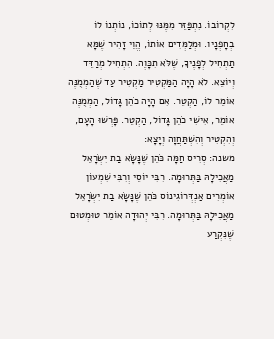לִקְרוֹבוֹ. נִתְפַּזֵּר מִמֶּנּוּ לְתוֹכוֹ, נוֹתְנוֹ לוֹ בְחָפְנָיו. וּמְלַמְּדִים אוֹתוֹ, הֱוֵי זָהִיר שֶׁמָּא תַתְחִיל לְפָנֶיךָ, שֶׁלֹּא תִכָּוֶה. הִתְחִיל מְרַדֵּד וְיוֹצֵא. לֹא הָיָה הַמַּקְטִיר מַקְטִיר עַד שֶׁהַמְמֻנֶּה אוֹמֵר לוֹ, הַקְטֵר. אִם הָיָה כֹהֵן גָּדוֹל, הַמְמֻנֶּה אוֹמֵר, אִישִׁי כֹהֵן גָּדוֹל, הַקְטֵר. פָּרְשׁוּ הָעָם, וְהִקְטִיר וְהִשְׁתַּחֲוָה וְיָצָא:
משנה: סְרִיס חַמָּה כֹּהֵן שֶׁנָּשָׂא בַת יִשְׂרָאֵל מַאֲכִילָהּ בַּתְּרוּמָה. רִבִּי יוֹסֵי וְרִבִּי שִׁמְעוֹן אוֹמְרִים אַנְדְּרוֹגִינוֹס כֹּהֵן שֶׁנָּשָׂא בַת יִשְׂרָאֵל מַאֲכִילָהּ בַּתְּרוּמָה. רִבִּי יְהוּדָה אוֹמֵר טוּמְטוּם שֶׁנִּקְרַע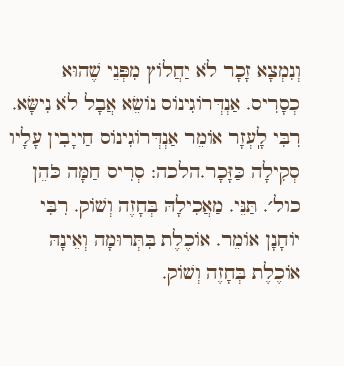וְנִמְצָא זָכָר לֹא יַחֲלוֹץ מִפְּנֵי שֶׁהוּא כְסָרִיס. אַנְדְּרוֹגִינוֹס נוֹשֵׂא אֲבָל לֹא נִישָּׂא. רִבִּי לָֽעְזָר אוֹמֵר אַנְדְּרוֹגִינוֹס חַייָבִין עָלָיו סְקִילָה כַּזָּכָר.הלכה: סְרִיס חַמָּה כֹּהֵן כול׳. תַּנֵּי. מַאֲכִילָהּ בְּחָזֶה וְשׁוֹק. רִבִּי יוֹחָנָן אוֹמֵר. אוֹכֶלֶת בִּתְּרוּמָה וְאֵינָהּ אוֹכֶלֶת בְּחָזֶה וְשׁוֹק.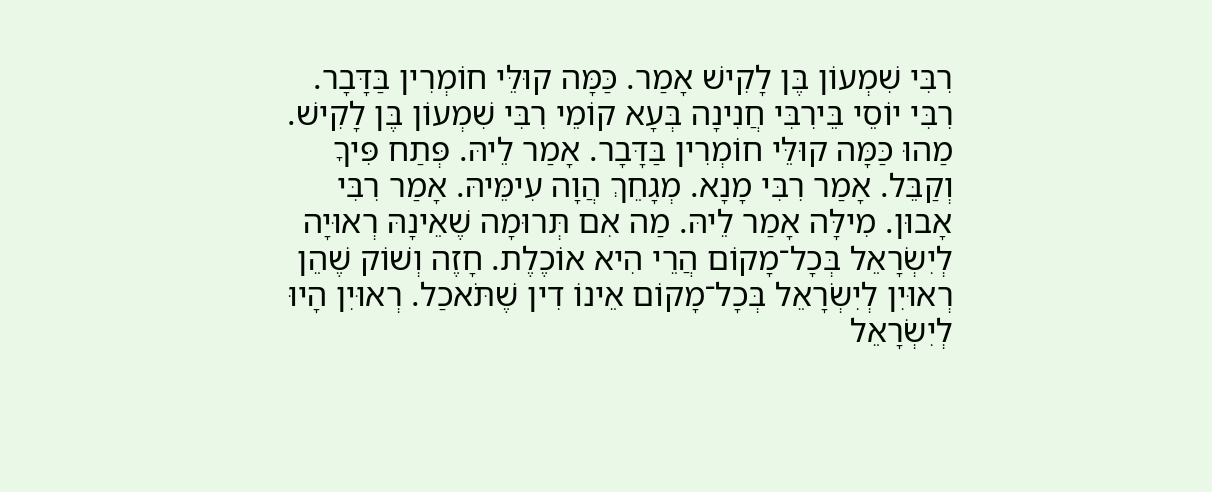רִבִּי שִׁמְעוֹן בֶּן לָקִישׁ אָמַר. כַּמָּה קוּלֵּי חוֹמְרִין בַּדָּבָר. רִבִּי יוֹסֵי בֵּירִבִּי חֲנִינָה בְּעָא קוֹמֵי רִבִּי שִׁמְעוֹן בֶּן לָקִישׁ. מַהוּ כַּמָּה קוּלֵּי חוֹמְרִין בַּדָּבָר. אָמַר לֵיהּ. פְּתַח פִּיךָ וְקַבֵּל. אָמַר רִבִּי מָנָא. מְגָחֵךְ הֲוָה עִימֵּיהּ. אָמַר רִבִּי אָבוּן. מִילָּה אָמַר לֵיהּ. מַה אִם תְּרוּמָה שֶׁאֵינָהּ רְאוּיָה לְיִשְׂרָאֵל בְּכָל־מָקוֹם הֲרֵי הִיא אוֹכֶלֶת. חָזֶה וְשׁוֹק שֶׁהֵן רְאוּיִן לְיִשְׂרָאֵל בְּכָל־מָקוֹם אֵינוֹ דִין שֶׁתֹּאכַל. רְאוּיִן הָיוּ לְיִשְׂרָאֵל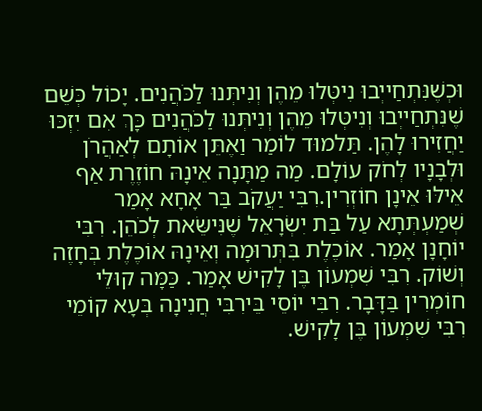וּכְשֶׁנִּתְחַייְבוּ נִיטְּלוּ מֵהֶן וְנִיתְּנוּ לַכֹּהֲנִים. יָכוֹל כְּשֵׁם שֶׁנִּתְחַייְבוּ וְנִיטְּלוּ מֵהֶן וְנִיתְּנוּ לַכֹּהֲנִים כָּךְ אִם יִזְכּוּ יַחֲזִירוּ לָהֶן. תַּלמוּד לוֹמַר וַאֶתֵּן אוֹתָם לְאַהֲרֹן וּלְבָנָיו לְחֹק עוֹלָם. מַה מַתָּנָה אֵינָהּ חוֹזֶרֶת אַף אֵילּוּ אֵינָן חוֹזְרִין.רִבִּי יַעֲקֹב בַּר אָחָא אָמַר שְׁמַעְתְּתָא עַל בַּת יִשְׂרָאֵל שֶׁנִּישֵּׂאת לְכֹהֵן. רִבִּי יוֹחָנָן אָמַר. אוֹכֶלֶת בִּתְּרוּמָה וְאֵינָהּ אוֹכֶלֶת בְּחָזֶה וְשׁוֹק. רִבִּי שִׁמְעוֹן בֶּן לָקִישׁ אָמַר. כַּמָּה קוּלֵּי חוֹמְרִין בַּדָּבָר. רִבִּי יוֹסֵי בֵּירִבִּי חֲנִינָה בְּעָא קוֹמֵי רִבִּי שִׁמְעוֹן בֶּן לָקִישׁ.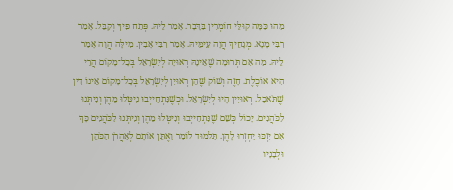מַהוּ כַּמָּה קוּלֵּי חוֹמְרִין בַּדָּבָר. אָמַר לֵיהּ. פְּתַח פִּיךָ וְקַבֵּל. אָמַר רִבִּי מָנָא. מְגָחֵיךְ הֲוָה עִימֵּיהּ. אָמַר רִבִּי אָבִין. מִילָּה הֲוָה אָמַר לֵיהּ. מַה אִם תְּרוּמָה שֶׁאֵינָהּ רְאוּיָה לְיִשְׂרָאֵל בְּכָל־מָקוֹם הֲרֵי הִיא אוֹכֶלֶת. חָזֶה וְשׁוֹק שֶּׁהֵן רְאוּיִן לְיִשְׂרָאֵל בְּכָל־מָקוֹם אֵינוֹ דִין שֶׁתֹּאכַל. רְאוּיִין הָיוּ לְיִשְׂרָאֵל. וּכְשֶׁנִּתְחַייְבוּ נִיטְּלוּ מֵהֶן וְנִיתְּנוּ לַכֹּהֲנִים. יָכוֹל כְּשֵׁם שֶׁנִּתְחַייְבוּ וְנִיטְּלוּ מֵהֶן וְנִיתְּנוּ לַכֹּהֲנִים כָּךְ אִם יִזְכּוּ יַחְזְרוּ לָהֶן. תַּלמוּד לוֹמַר וַאֶתֵּן אוֹתָם לְאַהֲרֹן הַכֹּהֵן וּלְבָנָיו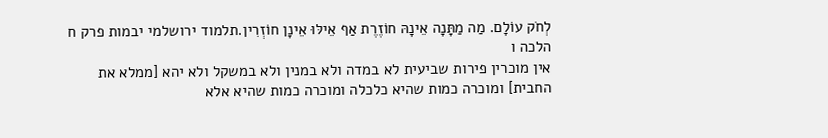לְחֹק עוֹלָם. מַה מַתָּנָה אֵינָהּ חוֹזֶרֶת אַף אֵילּוּ אֵינָן חוֹזְרִין.תלמוד ירושלמי יבמות פרק ח הלכה ו
אין מוכרין פירות שביעית לא במדה ולא במנין ולא במשקל ולא יהא [ממלא את החבית] ומוכרה כמות שהיא כלכלה ומוכרה כמות שהיא אלא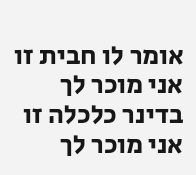אומר לו חבית זו אני מוכר לך בדינר כלכלה זו אני מוכר לך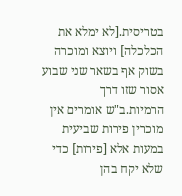בטריסית.[לא ימלא את הכלכלה] ויוצא ומוכרה בשוק אף בשאר שני שבוע אסור שזו דרך הרמיות.ב"ש אומרים אין מוכרין פירות שביעית במעות אלא [פירות] כדי שלא יקח בהן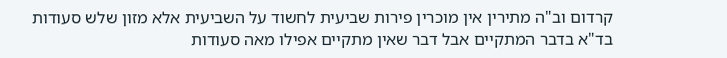קרדום וב"ה מתירין אין מוכרין פירות שביעית לחשוד על השביעית אלא מזון שלש סעודות בד"א בדבר המתקיים אבל דבר שאין מתקיים אפילו מאה סעודות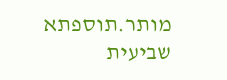מותר.תוספתא שביעית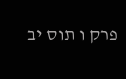פרק ו תוס יב